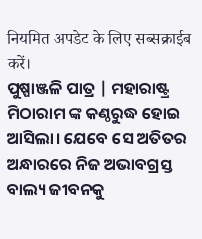नियमित अपडेट के लिए सब्सक्राईब करें।
ପୁଷ୍ପାଞ୍ଜଳି ପାତ୍ର | ମହାରାଷ୍ଟ୍ର
ମିଠାରାମ ଙ୍କ କଣ୍ଠରୁଦ୍ଧ ହୋଇ ଆସିଲା। ଯେବେ ସେ ଅତିତର ଅନ୍ଧାରରେ ନିଜ ଅଭାବଗ୍ରସ୍ତ ବାଲ୍ୟ ଜୀବନକୁ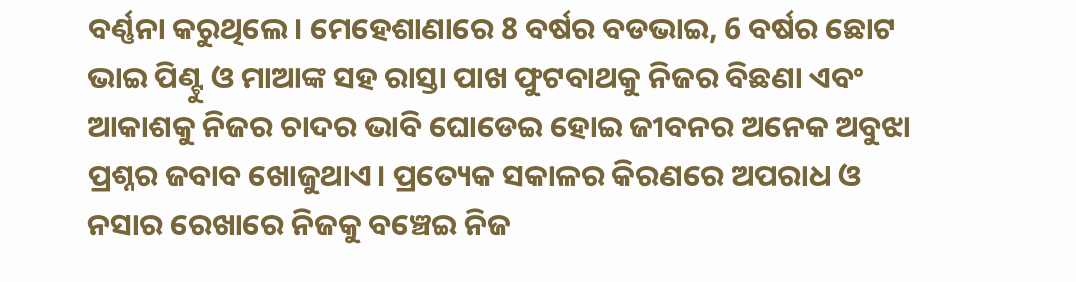ବର୍ଣ୍ଣନା କରୁଥିଲେ। ମେହେଶାଣାରେ 8 ବର୍ଷର ବଡଭାଇ, 6 ବର୍ଷର ଛୋଟ ଭାଇ ପିଣ୍ଟୁ ଓ ମାଆଙ୍କ ସହ ରାସ୍ତା ପାଖ ଫୁଟବାଥକୁ ନିଜର ବିଛଣା ଏବଂ ଆକାଶକୁ ନିଜର ଚାଦର ଭାବି ଘୋଡେଇ ହୋଇ ଜୀବନର ଅନେକ ଅବୁଝା ପ୍ରଶ୍ନର ଜବାବ ଖୋଜୁଥାଏ। ପ୍ରତ୍ୟେକ ସକାଳର କିରଣରେ ଅପରାଧ ଓ ନସାର ରେଖାରେ ନିଜକୁ ବଞ୍ଚେଇ ନିଜ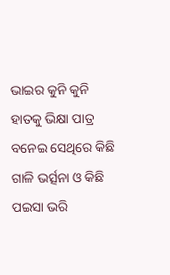ଭାଇର କୁନି କୁନି ହାତକୁ ଭିକ୍ଷା ପାତ୍ର ବନେଇ ସେଥିରେ କିଛି ଗାଳି ଭର୍ତ୍ସନା ଓ କିଛି ପଇସା ଭରି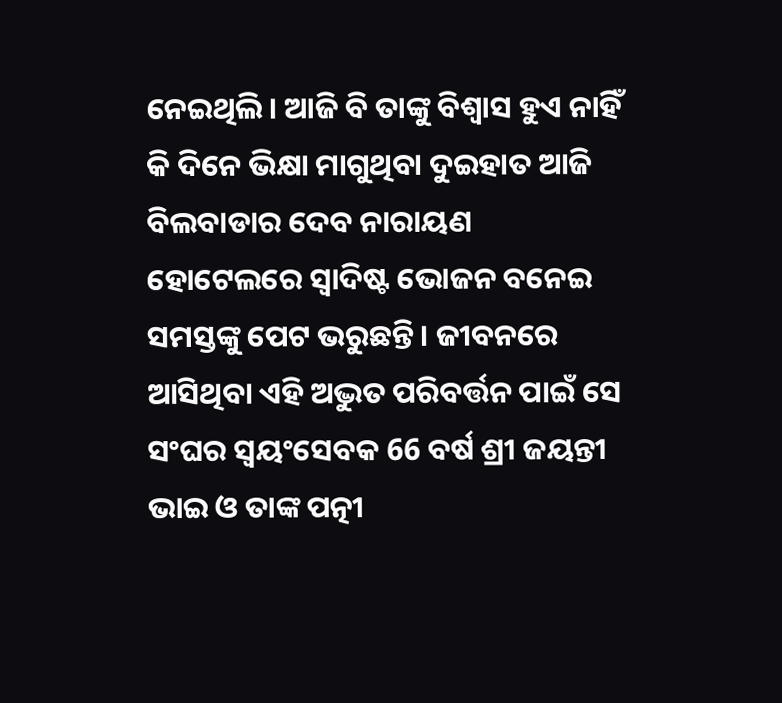ନେଇଥିଲି। ଆଜି ବି ତାଙ୍କୁ ବିଶ୍ଵାସ ହୁଏ ନାହିଁ କି ଦିନେ ଭିକ୍ଷା ମାଗୁଥିବା ଦୁଇହାତ ଆଜି ବିଲବାଡାର ଦେବ ନାରାୟଣ ହୋଟେଲରେ ସ୍ଵାଦିଷ୍ଟ ଭୋଜନ ବନେଇ ସମସ୍ତଙ୍କୁ ପେଟ ଭରୁଛନ୍ତି। ଜୀବନରେ ଆସିଥିବା ଏହି ଅଦ୍ଭୁତ ପରିବର୍ତ୍ତନ ପାଇଁ ସେ ସଂଘର ସ୍ଵୟଂସେବକ 66 ବର୍ଷ ଶ୍ରୀ ଜୟନ୍ତୀ ଭାଇ ଓ ତାଙ୍କ ପତ୍ନୀ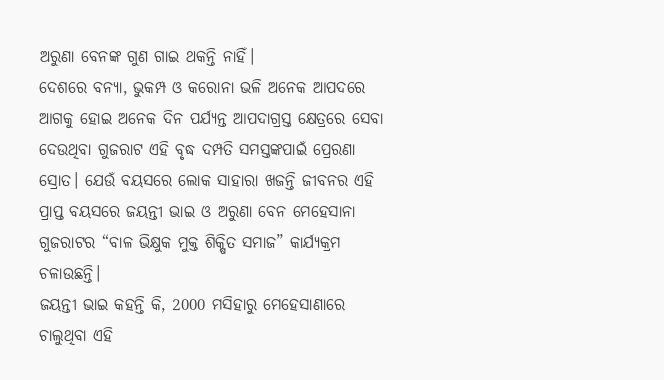ଅରୁଣା ବେନଙ୍କ ଗୁଣ ଗାଇ ଥକନ୍ତି ନାହିଁ।
ଦେଶରେ ବନ୍ୟା, ଭୁକମ୍ପ ଓ କରୋନା ଭଳି ଅନେକ ଆପଦରେ ଆଗକୁ ହୋଇ ଅନେକ ଦିନ ପର୍ଯ୍ୟନ୍ତ ଆପଦାଗ୍ରସ୍ତ କ୍ଷେତ୍ରରେ ସେବା ଦେଉଥିବା ଗୁଜରାଟ ଏହି ବୃଦ୍ଧ ଦମ୍ପତି ସମସ୍ତଙ୍କପାଇଁ ପ୍ରେରଣା ସ୍ରୋତ। ଯେଉଁ ବୟସରେ ଲୋକ ସାହାରା ଖଜନ୍ତି ଜୀବନର ଏହି ପ୍ରାପ୍ତ ବୟସରେ ଜୟନ୍ତୀ ଭାଇ ଓ ଅରୁଣା ବେନ ମେହେସାନା ଗୁଜରାଟର “ବାଳ ଭିକ୍ଷୁକ ମୁକ୍ତ ଶିକ୍ଷିତ ସମାଜ” କାର୍ଯ୍ୟକ୍ରମ ଚଳାଉଛନ୍ତି।
ଜୟନ୍ତୀ ଭାଇ କହନ୍ତି କି, 2000 ମସିହାରୁ ମେହେସାଣାରେ ଚାଲୁଥିବା ଏହି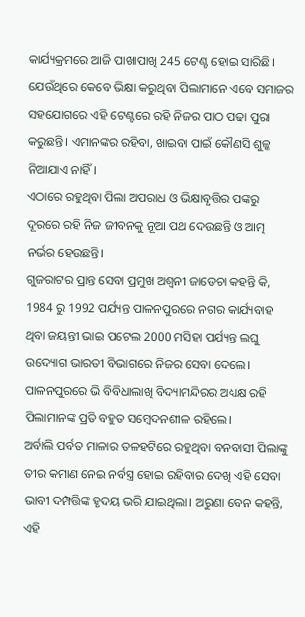କାର୍ଯ୍ୟକ୍ରମରେ ଆଜି ପାଖାପାଖି 245 ଟେଣ୍ଟ ହୋଇ ସାରିଛି। ଯେଉଁଥିରେ କେବେ ଭିକ୍ଷା କରୁଥିବା ପିଲାମାନେ ଏବେ ସମାଜର ସହଯୋଗରେ ଏହି ଟେଣ୍ଟରେ ରହି ନିଜର ପାଠ ପଢା ପୁରା କରୁଛନ୍ତି। ଏମାନଙ୍କର ରହିବା, ଖାଇବା ପାଇଁ କୌଣସି ଶୁଳ୍କ ନିଆଯାଏ ନାହିଁ।
ଏଠାରେ ରହୁଥିବା ପିଲା ଅପରାଧ ଓ ଭିକ୍ଷାବୃତ୍ତିର ପଙ୍କରୁ ଦୂରରେ ରହି ନିଜ ଜୀବନକୁ ନୂଆ ପଥ ଦେଉଛନ୍ତି ଓ ଆତ୍ମ ନର୍ଭର ହେଉଛନ୍ତି।
ଗୁଜରାଟର ପ୍ରାନ୍ତ ସେବା ପ୍ରମୁଖ ଅଶ୍ଵନୀ ଜାଡେଚା କହନ୍ତି କି, 1984 ରୁ 1992 ପର୍ଯ୍ୟନ୍ତ ପାଳନପୁରରେ ନଗର କାର୍ଯ୍ୟବାହ ଥିବା ଜୟନ୍ତୀ ଭାଇ ପଟେଲ 2000 ମସିହା ପର୍ଯ୍ୟନ୍ତ ଲଘୁ ଉଦ୍ୟୋଗ ଭାରତୀ ବିଭାଗରେ ନିଜର ସେବା ଦେଲେ। ପାଳନପୁରରେ ଭି ବିବିଧାଲାଖି ବିଦ୍ୟାମନ୍ଦିରର ଅଧ୍ୟକ୍ଷ ରହି ପିଲାମାନଙ୍କ ପ୍ରତି ବହୁତ ସମ୍ବେଦନଶୀଳ ରହିଲେ।
ଅର୍ବାଲି ପର୍ବତ ମାଳାର ତଳହଟିରେ ରହୁଥିବା ବନବାସୀ ପିଲାଙ୍କୁ ତୀର କମାଣ ନେଇ ନର୍ବସ୍ତ୍ର ହୋଇ ରହିବାର ଦେଖି ଏହି ସେବା ଭାବୀ ଦମ୍ପତ୍ତିଙ୍କ ହୃଦୟ ଭରି ଯାଇଥିଲା। ଅରୁଣା ବେନ କହନ୍ତି, ଏହି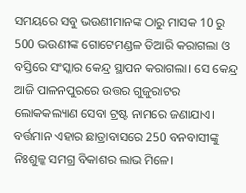ସମୟରେ ସବୁ ଭଉଣୀମାନଙ୍କ ଠାରୁ ମାସକ 10 ରୁ 500 ଭଉଣୀଙ୍କ ଗୋଟେମଣ୍ଡଳ ତିଆରି କରାଗଲା ଓ ବସ୍ତିରେ ସଂସ୍କାର କେନ୍ଦ୍ର ସ୍ଥାପନ କରାଗଲା। ସେ କେନ୍ଦ୍ର ଆଜି ପାଳନପୁରରେ ଉତ୍ତର ଗୁଜୁରାଟର ଲୋକକଲ୍ୟାଣ ସେବା ଟ୍ରଷ୍ଟ ନାମରେ ଜଣାଯାଏ। ବର୍ତ୍ତମାନ ଏହାର ଛାତ୍ରାବାସରେ 250 ବନବାସୀଙ୍କୁ ନିଃଶୁଳ୍କ ସମଗ୍ର ବିକାଶର ଲାଭ ମିଳେ।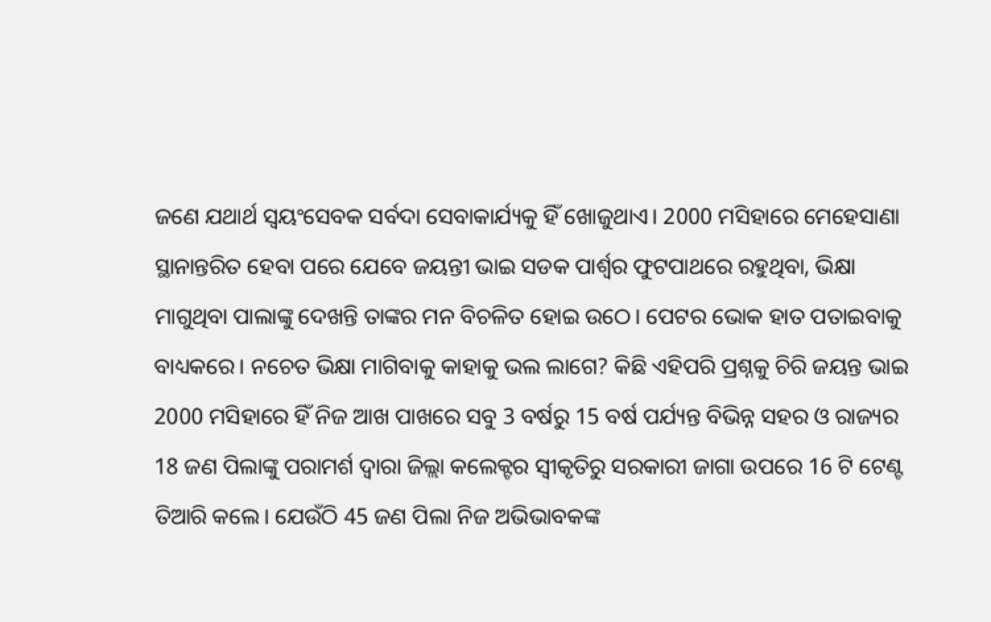ଜଣେ ଯଥାର୍ଥ ସ୍ଵୟଂସେବକ ସର୍ବଦା ସେବାକାର୍ଯ୍ୟକୁ ହିଁ ଖୋଜୁଥାଏ। 2000 ମସିହାରେ ମେହେସାଣା ସ୍ଥାନାନ୍ତରିତ ହେବା ପରେ ଯେବେ ଜୟନ୍ତୀ ଭାଇ ସଡକ ପାର୍ଶ୍ଵର ଫୁଟପାଥରେ ରହୁଥିବା, ଭିକ୍ଷା ମାଗୁଥିବା ପାଲାଙ୍କୁ ଦେଖନ୍ତି ତାଙ୍କର ମନ ବିଚଳିତ ହୋଇ ଉଠେ। ପେଟର ଭୋକ ହାତ ପତାଇବାକୁ ବାଧ୍ୟକରେ। ନଚେତ ଭିକ୍ଷା ମାଗିବାକୁ କାହାକୁ ଭଲ ଲାଗେ? କିଛି ଏହିପରି ପ୍ରଶ୍ନକୁ ଚିରି ଜୟନ୍ତ ଭାଇ 2000 ମସିହାରେ ହିଁ ନିଜ ଆଖ ପାଖରେ ସବୁ 3 ବର୍ଷରୁ 15 ବର୍ଷ ପର୍ଯ୍ୟନ୍ତ ବିଭିନ୍ନ ସହର ଓ ରାଜ୍ୟର 18 ଜଣ ପିଲାଙ୍କୁ ପରାମର୍ଶ ଦ୍ଵାରା ଜିଲ୍ଲା କଲେକ୍ଟର ସ୍ଵୀକୃତିରୁ ସରକାରୀ ଜାଗା ଉପରେ 16 ଟି ଟେଣ୍ଟ ତିଆରି କଲେ। ଯେଉଁଠି 45 ଜଣ ପିଲା ନିଜ ଅଭିଭାବକଙ୍କ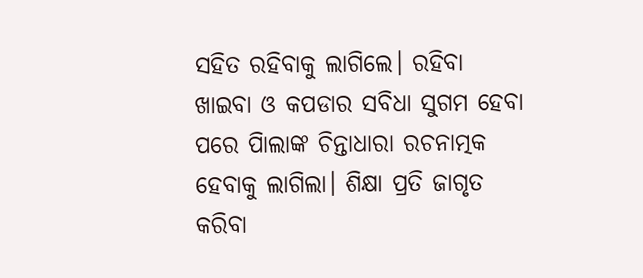ସହିତ ରହିବାକୁ ଲାଗିଲେ। ରହିବା ଖାଇବା ଓ କପଡାର ସବିଧା ସୁଗମ ହେବା ପରେ ପିାଲାଙ୍କ ଚିନ୍ତାଧାରା ରଚନାତ୍ମକ ହେବାକୁ ଲାଗିଲା। ଶିକ୍ଷା ପ୍ରତି ଜାଗୃତ କରିବା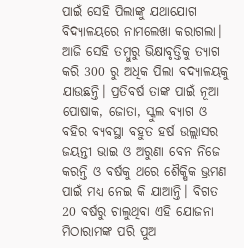ପାଇଁ ସେହି ପିଲାଙ୍କୁ ଯଥାଯୋଗ ବିଦ୍ୟାଳୟରେ ନାମଲେଖା କରାଗଲା। ଆଜି ସେହି ତମ୍ବୁରୁ ଭିକ୍ଷାବୃତ୍ତିକୁ ତ୍ୟାଗ କରି 300 ରୁ ଅଧିକ ପିଲା ବଦ୍ୟାଳୟକୁ ଯାଉଛନ୍ତି। ପ୍ରତିବର୍ଷ ତାଙ୍କ ପାଇଁ ନୂଆ ପୋଷାକ, ଜୋତା, ସ୍କୁଲ ବ୍ୟାଗ ଓ ବହିର ବ୍ୟବସ୍ଥା ବହୁତ ହର୍ଷ ଉଲ୍ଲାସର ଜୟନ୍ତୀ ଭାଇ ଓ ଅରୁଣା ବେନ ନିଜେ କରନ୍ତି ଓ ବର୍ଷକୁ ଥରେ ଶୈକ୍ଷିକ ଭ୍ରମଣ ପାଇଁ ମଧ୍ୟ ନେଇ କି ଯାଆନ୍ତି। ବିଗତ 20 ବର୍ଷରୁ ଚାଲୁଥିବା ଏହି ଯୋଜନା ମିଠାରାମଙ୍କ ପରି ପୁଅ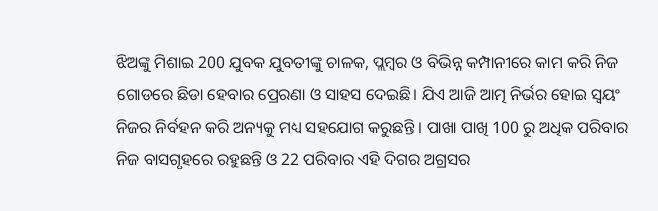ଝିଅଙ୍କୁ ମିଶାଇ 200 ଯୁବକ ଯୁବତୀଙ୍କୁ ଚାଳକ, ପ୍ଲମ୍ବର ଓ ବିଭିନ୍ନ କମ୍ପାନୀରେ କାମ କରି ନିଜ ଗୋଡରେ ଛିଡା ହେବାର ପ୍ରେରଣା ଓ ସାହସ ଦେଇଛି। ଯିଏ ଆଜି ଆତ୍ମ ନିର୍ଭର ହୋଇ ସ୍ଵୟଂ ନିଜର ନିର୍ବହନ କରି ଅନ୍ୟକୁ ମଧ୍ୟ ସହଯୋଗ କରୁଛନ୍ତି । ପାଖା ପାଖି 100 ରୁ ଅଧିକ ପରିବାର ନିଜ ବାସଗୃହରେ ରହୁଛନ୍ତି ଓ 22 ପରିବାର ଏହି ଦିଗର ଅଗ୍ରସର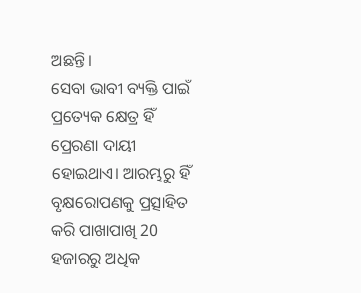ଅଛନ୍ତି।
ସେବା ଭାବୀ ବ୍ୟକ୍ତି ପାଇଁ ପ୍ରତ୍ୟେକ କ୍ଷେତ୍ର ହିଁ ପ୍ରେରଣା ଦାୟୀ ହୋଇଥାଏ। ଆରମ୍ଭରୁ ହିଁ ବୃକ୍ଷରୋପଣକୁ ପ୍ରତ୍ସାହିତ କରି ପାଖାପାଖି 20 ହଜାରରୁ ଅଧିକ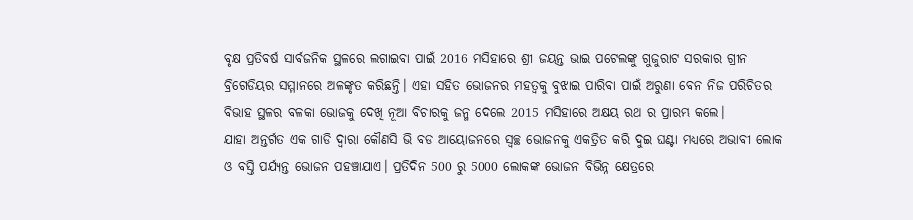ବୃକ୍ଷ ପ୍ରତିବର୍ଷ ସାର୍ବଜନିକ ସ୍ଥଳରେ ଲଗାଇବା ପାଇଁ 2016 ମସିହାରେ ଶ୍ରୀ ଜୟନ୍ତ ଭାଇ ପଟେଲଙ୍କୁ ଗୁଜୁରାଟ ସରକାର ଗ୍ରୀନ ବ୍ରିଗେଡିୟର ସମ୍ମାନରେ ଅଳଙ୍କୃତ କରିଛନ୍ତି। ଏହା ସହିତ ଭୋଜନର ମହତ୍ଵକୁ ବୁଝାଇ ପାରିବା ପାଇଁ ଅରୁଣା ବେନ ନିଜ ପରିଚିତର ବିଭାହ ସ୍ଥଳର ବଳକା ଭୋଜକୁ ଦେଖି ନୂଆ ବିଚାରକୁ ଜନ୍ମ ଦେଲେ 2015 ମସିହାରେ ଅକ୍ଷୟ ରଥ ର ପ୍ରାରମ୍ଭ କଲେ।
ଯାହା ଅନ୍ତର୍ଗତ ଏକ ଗାଡି ଦ୍ଵାରା କୌଣସି ଭି ବଡ ଆୟୋଜନରେ ସ୍ଵଚ୍ଛ ଭୋଜନକୁ ଏକତ୍ରିତ କରି ଦୁଇ ଘଣ୍ଟା ମଧ୍ୟରେ ଅଭାବୀ ଲୋକ ଓ ବସ୍ତି ପର୍ଯ୍ୟନ୍ତ ଭୋଜନ ପହଞ୍ଚାଯାଏ। ପ୍ରତିଦିନ 500 ରୁ 5000 ଲୋକଙ୍କ ଭୋଜନ ବିଭିନ୍ନ କ୍ଷେତ୍ରରେ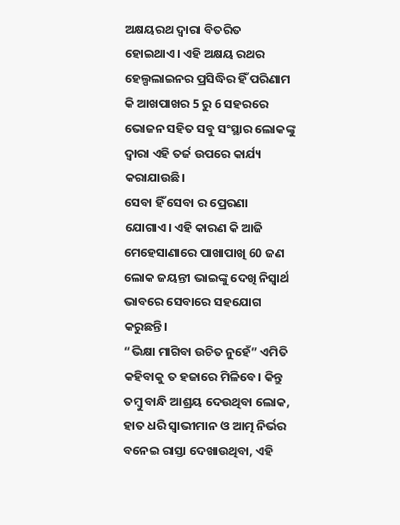ଅକ୍ଷୟରଥ ଦ୍ଵାରା ବିତରିତ ହୋଇଥାଏ। ଏହି ଅକ୍ଷୟ ରଥର ହେଲ୍ପଲାଇନର ପ୍ରସିଦ୍ଧିର ହିଁ ପରିଣାମ କି ଆଖପାଖର 5 ରୁ 6 ସହରରେ ଭୋଜନ ସହିତ ସବୁ ସଂସ୍ଥାର ଲୋକଙ୍କୁ ଦ୍ଵାରା ଏହି ତର୍ଜ ଉପରେ କାର୍ଯ୍ୟ କରାଯାଉଛି।
ସେବା ହିଁ ସେବା ର ପ୍ରେରଣା ଯୋଗାଏ। ଏହି କାରଣ କି ଆଜି ମେହେସାଣାରେ ପାଖାପାଖି 60 ଜଣ ଲୋକ ଜୟନ୍ତୀ ଭାଇଙ୍କୁ ଦେଖି ନିସ୍ଵାର୍ଥ ଭାବରେ ସେବାରେ ସହଯୋଗ କରୁଛନ୍ତି।
“ଭିକ୍ଷା ମାଗିବା ଉଚିତ ନୁହେଁ” ଏମିତି କହିବାକୁ ତ ହଜାରେ ମିଳିବେ। କିନ୍ତୁ ତମ୍ବୁ ବାନ୍ଧି ଆଶ୍ରୟ ଦେଉଥିବା ଲୋକ, ହାତ ଧରି ସ୍ଵାଭୀମାନ ଓ ଆତ୍ମ ନିର୍ଭର ବନେଇ ରାସ୍ତା ଦେଖାଉଥିବା, ଏହି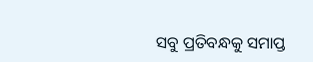ସବୁ ପ୍ରତିବନ୍ଧକୁ ସମାପ୍ତ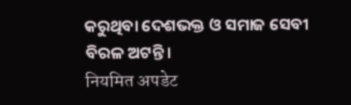କରୁଥିବା ଦେଶଭକ୍ତ ଓ ସମାଜ ସେବୀ ବିରଳ ଅଟନ୍ତି।
नियमित अपडेट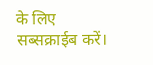के लिए सब्सक्राईब करें।